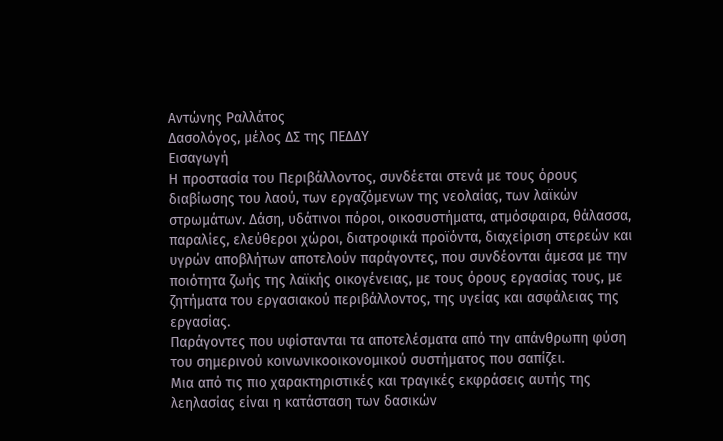Αντώνης Ραλλάτος
Δασολόγος, μέλος ΔΣ της ΠΕΔΔΥ
Εισαγωγή
Η προστασία του Περιβάλλοντος, συνδέεται στενά με τους όρους διαβίωσης του λαού, των εργαζόμενων της νεολαίας, των λαϊκών στρωμάτων. Δάση, υδάτινοι πόροι, οικοσυστήματα, ατμόσφαιρα, θάλασσα, παραλίες, ελεύθεροι χώροι, διατροφικά προϊόντα, διαχείριση στερεών και υγρών αποβλήτων αποτελούν παράγοντες, που συνδέονται άμεσα με την ποιότητα ζωής της λαϊκής οικογένειας, με τους όρους εργασίας τους, με ζητήματα του εργασιακού περιβάλλοντος, της υγείας και ασφάλειας της εργασίας.
Παράγοντες που υφίστανται τα αποτελέσματα από την απάνθρωπη φύση του σημερινού κοινωνικοοικονομικού συστήματος που σαπίζει.
Μια από τις πιο χαρακτηριστικές και τραγικές εκφράσεις αυτής της λεηλασίας είναι η κατάσταση των δασικών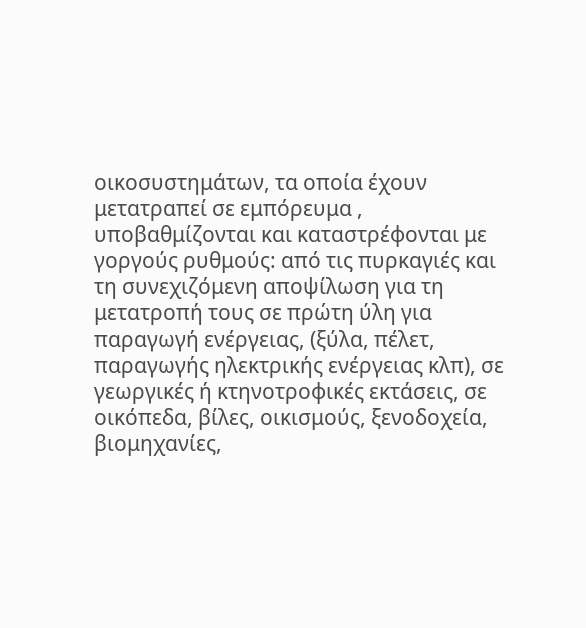οικοσυστημάτων, τα οποία έχουν μετατραπεί σε εμπόρευμα , υποβαθμίζονται και καταστρέφονται με γοργούς ρυθμούς: από τις πυρκαγιές και τη συνεχιζόμενη αποψίλωση για τη μετατροπή τους σε πρώτη ύλη για παραγωγή ενέργειας, (ξύλα, πέλετ, παραγωγής ηλεκτρικής ενέργειας κλπ), σε γεωργικές ή κτηνοτροφικές εκτάσεις, σε οικόπεδα, βίλες, οικισμούς, ξενοδοχεία, βιομηχανίες,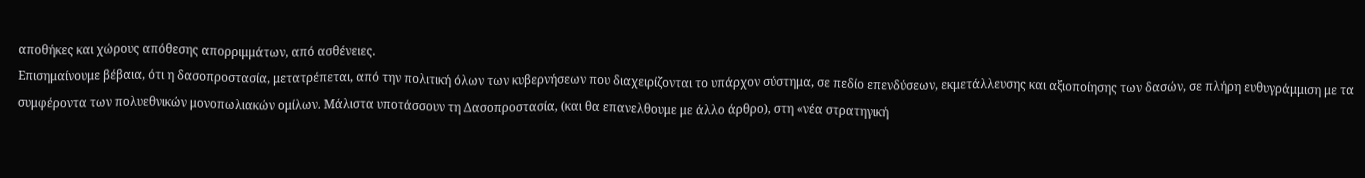αποθήκες και χώρους απόθεσης απορριμμάτων, από ασθένειες.
Επισημαίνουμε βέβαια, ότι η δασοπροστασία, μετατρέπεται, από την πολιτική όλων των κυβερνήσεων που διαχειρίζονται το υπάρχον σύστημα, σε πεδίο επενδύσεων, εκμετάλλευσης και αξιοποίησης των δασών, σε πλήρη ευθυγράμμιση με τα συμφέροντα των πολυεθνικών μονοπωλιακών ομίλων. Μάλιστα υποτάσσουν τη Δασοπροστασία, (και θα επανελθουμε με άλλο άρθρο), στη «νέα στρατηγική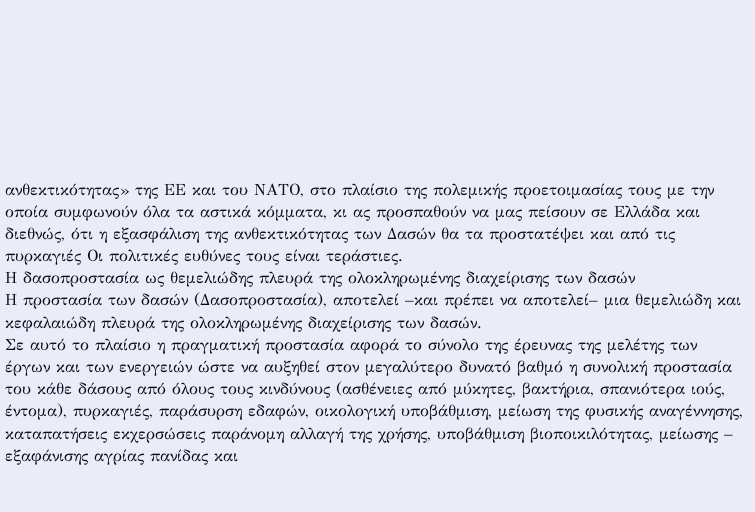ανθεκτικότητας» της ΕΕ και του ΝΑΤΟ, στο πλαίσιο της πολεμικής προετοιμασίας τους με την οποία συμφωνούν όλα τα αστικά κόμματα, κι ας προσπαθούν να μας πείσουν σε Ελλάδα και διεθνώς, ότι η εξασφάλιση της ανθεκτικότητας των Δασών θα τα προστατέψει και από τις πυρκαγιές Οι πολιτικές ευθύνες τους είναι τεράστιες.
Η δασοπροστασία ως θεμελιώδης πλευρά της ολοκληρωμένης διαχείρισης των δασών
Η προστασία των δασών (Δασοπροστασία), αποτελεί –και πρέπει να αποτελεί– μια θεμελιώδη και κεφαλαιώδη πλευρά της ολοκληρωμένης διαχείρισης των δασών.
Σε αυτό το πλαίσιο η πραγματική προστασία αφορά το σύνολο της έρευνας της μελέτης των έργων και των ενεργειών ώστε να αυξηθεί στον μεγαλύτερο δυνατό βαθμό η συνολική προστασία του κάθε δάσους από όλους τους κινδύνους (ασθένειες από μύκητες, βακτήρια, σπανιότερα ιούς, έντομα), πυρκαγιές, παράσυρση εδαφών, οικολογική υποβάθμιση, μείωση της φυσικής αναγέννησης, καταπατήσεις εκχερσώσεις παράνομη αλλαγή της χρήσης, υποβάθμιση βιοποικιλότητας, μείωσης – εξαφάνισης αγρίας πανίδας και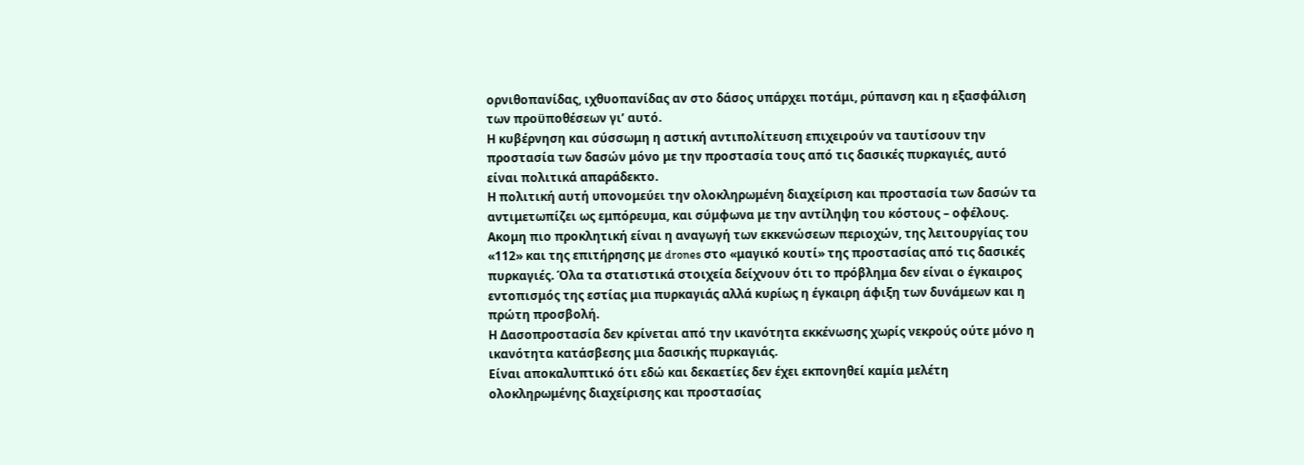ορνιθοπανίδας, ιχθυοπανίδας αν στο δάσος υπάρχει ποτάμι, ρύπανση και η εξασφάλιση των προϋποθέσεων γι’ αυτό.
Η κυβέρνηση και σύσσωμη η αστική αντιπολίτευση επιχειρούν να ταυτίσουν την προστασία των δασών μόνο με την προστασία τους από τις δασικές πυρκαγιές, αυτό είναι πολιτικά απαράδεκτο.
Η πολιτική αυτή υπονομεύει την ολοκληρωμένη διαχείριση και προστασία των δασών τα αντιμετωπίζει ως εμπόρευμα, και σύμφωνα με την αντίληψη του κόστους – οφέλους.
Ακομη πιο προκλητική είναι η αναγωγή των εκκενώσεων περιοχών, της λειτουργίας του «112» και της επιτήρησης με drones στο «μαγικό κουτί» της προστασίας από τις δασικές πυρκαγιές. Όλα τα στατιστικά στοιχεία δείχνουν ότι το πρόβλημα δεν είναι ο έγκαιρος εντοπισμός της εστίας μια πυρκαγιάς αλλά κυρίως η έγκαιρη άφιξη των δυνάμεων και η πρώτη προσβολή.
Η Δασοπροστασία δεν κρίνεται από την ικανότητα εκκένωσης χωρίς νεκρούς ούτε μόνο η ικανότητα κατάσβεσης μια δασικής πυρκαγιάς.
Είναι αποκαλυπτικό ότι εδώ και δεκαετίες δεν έχει εκπονηθεί καμία μελέτη ολοκληρωμένης διαχείρισης και προστασίας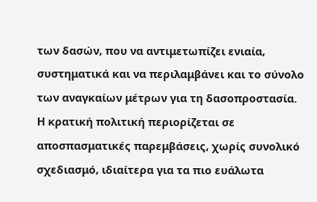των δασών, που να αντιμετωπίζει ενιαία, συστηματικά και να περιλαμβάνει και το σύνολο των αναγκαίων μέτρων για τη δασοπροστασία.
Η κρατική πολιτική περιορίζεται σε αποσπασματικές παρεμβάσεις, χωρίς συνολικό σχεδιασμό, ιδιαίτερα για τα πιο ευάλωτα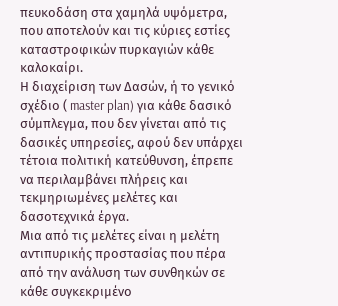πευκοδάση στα χαμηλά υψόμετρα, που αποτελούν και τις κύριες εστίες καταστροφικών πυρκαγιών κάθε καλοκαίρι.
Η διαχείριση των Δασών, ή το γενικό σχέδιο ( master plan) για κάθε δασικό σύμπλεγμα, που δεν γίνεται από τις δασικές υπηρεσίες, αφού δεν υπάρχει τέτοια πολιτική κατεύθυνση, έπρεπε να περιλαμβάνει πλήρεις και τεκμηριωμένες μελέτες και δασοτεχνικά έργα.
Μια από τις μελέτες είναι η μελέτη αντιπυρικής προστασίας που πέρα από την ανάλυση των συνθηκών σε κάθε συγκεκριμένο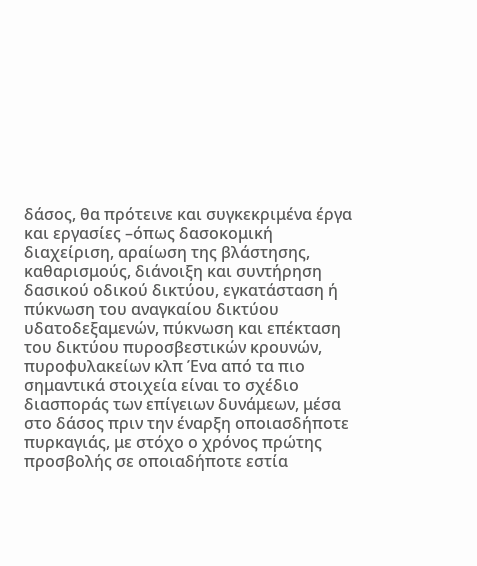δάσος, θα πρότεινε και συγκεκριμένα έργα και εργασίες –όπως δασοκομική διαχείριση, αραίωση της βλάστησης, καθαρισμούς, διάνοιξη και συντήρηση δασικού οδικού δικτύου, εγκατάσταση ή πύκνωση του αναγκαίου δικτύου υδατοδεξαμενών, πύκνωση και επέκταση του δικτύου πυροσβεστικών κρουνών, πυροφυλακείων κλπ Ένα από τα πιο σημαντικά στοιχεία είναι το σχέδιο διασποράς των επίγειων δυνάμεων, μέσα στο δάσος πριν την έναρξη οποιασδήποτε πυρκαγιάς, με στόχο ο χρόνος πρώτης προσβολής σε οποιαδήποτε εστία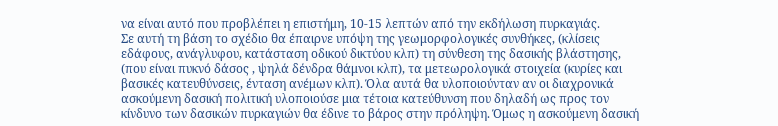να είναι αυτό που προβλέπει η επιστήμη, 10-15 λεπτών από την εκδήλωση πυρκαγιάς.
Σε αυτή τη βάση το σχέδιο θα έπαιρνε υπόψη της γεωμορφολογικές συνθήκες, (κλίσεις εδάφους, ανάγλυφου, κατάσταση οδικού δικτύου κλπ) τη σύνθεση της δασικής βλάστησης, (που είναι πυκνό δάσος , ψηλά δένδρα θάμνοι κλπ), τα μετεωρολογικά στοιχεία (κυρίες και βασικές κατευθύνσεις, ένταση ανέμων κλπ). Όλα αυτά θα υλοποιούνταν αν οι διαχρονικά ασκούμενη δασική πολιτική υλοποιούσε μια τέτοια κατεύθυνση που δηλαδή ως προς τον κίνδυνο των δασικών πυρκαγιών θα έδινε το βάρος στην πρόληψη. Όμως η ασκούμενη δασική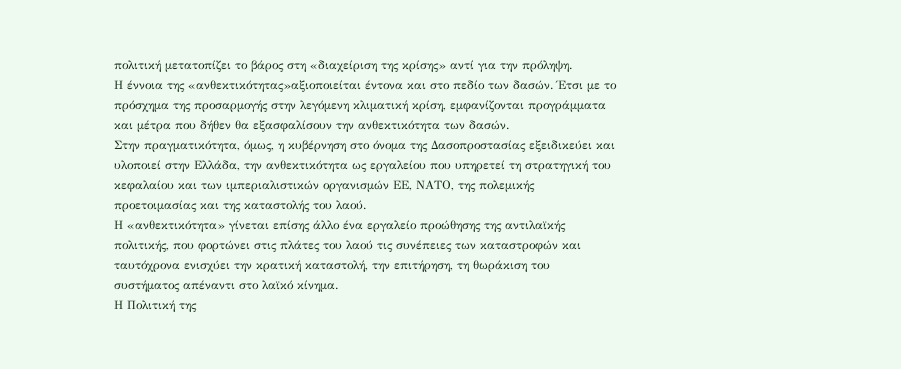πολιτική μετατοπίζει το βάρος στη «διαχείριση της κρίσης» αντί για την πρόληψη.
Η έννοια της «ανθεκτικότητας»αξιοποιείται έντονα και στο πεδίο των δασών. Έτσι με το πρόσχημα της προσαρμογής στην λεγόμενη κλιματική κρίση, εμφανίζονται προγράμματα και μέτρα που δήθεν θα εξασφαλίσουν την ανθεκτικότητα των δασών.
Στην πραγματικότητα, όμως, η κυβέρνηση στο όνομα της Δασοπροστασίας εξειδικεύει και υλοποιεί στην Ελλάδα, την ανθεκτικότητα ως εργαλείου που υπηρετεί τη στρατηγική του κεφαλαίου και των ιμπεριαλιστικών οργανισμών ΕΕ, ΝΑΤΟ, της πολεμικής προετοιμασίας και της καταστολής του λαού.
Η «ανθεκτικότητα» γίνεται επίσης άλλο ένα εργαλείο προώθησης της αντιλαϊκής πολιτικής, που φορτώνει στις πλάτες του λαού τις συνέπειες των καταστροφών και ταυτόχρονα ενισχύει την κρατική καταστολή, την επιτήρηση, τη θωράκιση του συστήματος απέναντι στο λαϊκό κίνημα.
Η Πολιτική της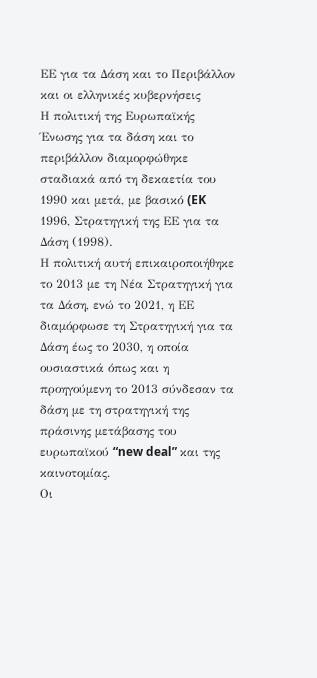ΕΕ για τα Δάση και το Περιβάλλον και οι ελληνικές κυβερνήσεις
Η πολιτική της Ευρωπαϊκής Ένωσης για τα δάση και το περιβάλλον διαμορφώθηκε σταδιακά από τη δεκαετία του 1990 και μετά, με βασικό (EK 1996, Στρατηγική της ΕΕ για τα Δάση (1998).
Η πολιτική αυτή επικαιροποιήθηκε το 2013 με τη Νέα Στρατηγική για τα Δάση, ενώ το 2021, η ΕΕ διαμόρφωσε τη Στρατηγική για τα Δάση έως το 2030, η οποία ουσιαστικά όπως και η προηγούμενη το 2013 σύνδεσαν τα δάση με τη στρατηγική της πράσινης μετάβασης του ευρωπαϊκού “new deal” και της καινοτομίας.
Οι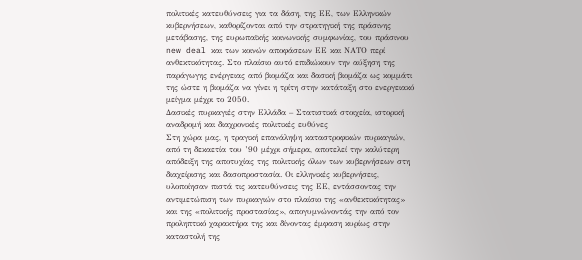πολιτικές κατευθύνσεις για τα δάση, της ΕΕ, των Ελληνικών κυβερνήσεων, καθορίζονται από την στρατηγική της πράσινης μετάβασης, της ευρωπαϊκής κοινωνικής συμφωνίας, του πράσινου new deal και των κοινών αποφάσεων ΕΕ και ΝΑΤΟ περί ανθεκτικότητας. Στο πλαίσιο αυτό επιδιώκουν την αύξηση της παράγωγης ενέργειας από βιομάζα και δασική βιομάζα ως κομμάτι της ώστε η βιομάζα να γίνει η τρίτη στην κατάταξη στο ενεργειακό μείγμα μέχρι το 2050.
Δασικές πυρκαγιές στην Ελλάδα – Στατιστικά στοιχεία, ιστορική αναδρομή και διαχρονικές πολιτικές ευθύνες
Στη χώρα μας, η τραγική επανάληψη καταστροφικών πυρκαγιών, από τη δεκαετία του ’90 μέχρι σήμερα, αποτελεί την καλύτερη απόδειξη της αποτυχίας της πολιτικής όλων των κυβερνήσεων στη διαχείρισης και δασοπροστασία. Οι ελληνικές κυβερνήσεις, υλοποίησαν πιστά τις κατευθύνσεις της ΕΕ, εντάσσοντας την αντιμετώπιση των πυρκαγιών στο πλαίσιο της «ανθεκτικότητας» και της «πολιτικής προστασίας», απογυμνώνοντάς την από τον προληπτικό χαρακτήρα της και δίνοντας έμφαση κυρίως στην καταστολή της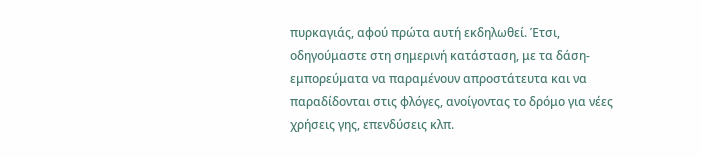πυρκαγιάς, αφού πρώτα αυτή εκδηλωθεί. Έτσι, οδηγούμαστε στη σημερινή κατάσταση, με τα δάση-εμπορεύματα να παραμένουν απροστάτευτα και να παραδίδονται στις φλόγες, ανοίγοντας το δρόμο για νέες χρήσεις γης, επενδύσεις κλπ.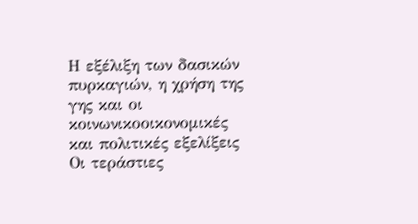Η εξέλιξη των δασικών πυρκαγιών, η χρήση της γης και οι κοινωνικοοικονομικές και πολιτικές εξελίξεις
Οι τεράστιες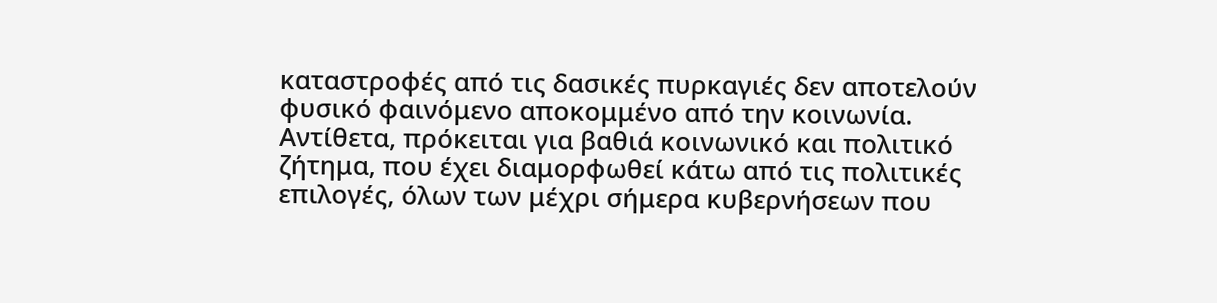καταστροφές από τις δασικές πυρκαγιές δεν αποτελούν φυσικό φαινόμενο αποκομμένο από την κοινωνία. Αντίθετα, πρόκειται για βαθιά κοινωνικό και πολιτικό ζήτημα, που έχει διαμορφωθεί κάτω από τις πολιτικές επιλογές, όλων των μέχρι σήμερα κυβερνήσεων που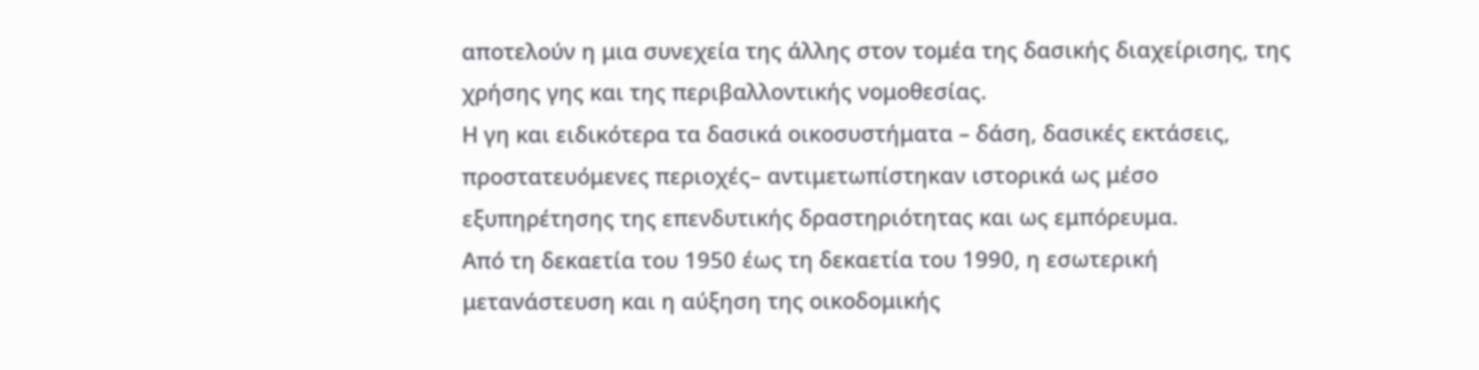αποτελούν η μια συνεχεία της άλλης στον τομέα της δασικής διαχείρισης, της χρήσης γης και της περιβαλλοντικής νομοθεσίας.
Η γη και ειδικότερα τα δασικά οικοσυστήματα – δάση, δασικές εκτάσεις, προστατευόμενες περιοχές– αντιμετωπίστηκαν ιστορικά ως μέσο εξυπηρέτησης της επενδυτικής δραστηριότητας και ως εμπόρευμα.
Από τη δεκαετία του 1950 έως τη δεκαετία του 1990, η εσωτερική μετανάστευση και η αύξηση της οικοδομικής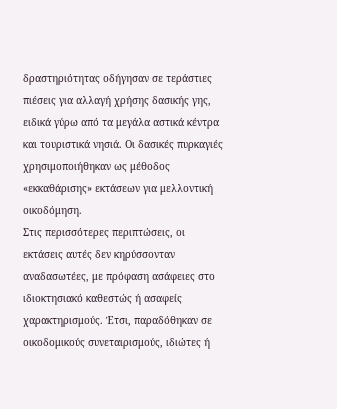δραστηριότητας οδήγησαν σε τεράστιες πιέσεις για αλλαγή χρήσης δασικής γης, ειδικά γύρω από τα μεγάλα αστικά κέντρα και τουριστικά νησιά. Οι δασικές πυρκαγιές χρησιμοποιήθηκαν ως μέθοδος «εκκαθάρισης» εκτάσεων για μελλοντική οικοδόμηση.
Στις περισσότερες περιπτώσεις, οι εκτάσεις αυτές δεν κηρύσσονταν αναδασωτέες, με πρόφαση ασάφειες στο ιδιοκτησιακό καθεστώς ή ασαφείς χαρακτηρισμούς. Έτσι, παραδόθηκαν σε οικοδομικούς συνεταιρισμούς, ιδιώτες ή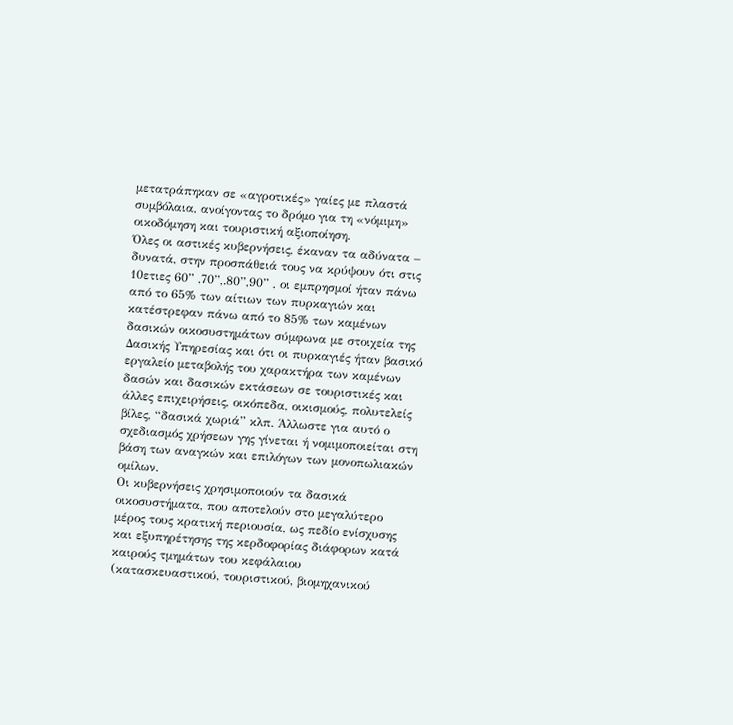μετατράπηκαν σε «αγροτικές» γαίες με πλαστά συμβόλαια, ανοίγοντας το δρόμο για τη «νόμιμη» οικοδόμηση και τουριστική αξιοποίηση.
Όλες οι αστικές κυβερνήσεις, έκαναν τα αδύνατα – δυνατά, στην προσπάθειά τους να κρύψουν ότι στις 10ετιες 60” ,70”,.80”,90” , οι εμπρησμοί ήταν πάνω από το 65% των αίτιων των πυρκαγιών και κατέστρεφαν πάνω από το 85% των καμένων δασικών οικοσυστημάτων σύμφωνα με στοιχεία της Δασικής Υπηρεσίας και ότι οι πυρκαγιές ήταν βασικό εργαλείο μεταβολής του χαρακτήρα των καμένων δασών και δασικών εκτάσεων σε τουριστικές και άλλες επιχειρήσεις, οικόπεδα, οικισμούς, πολυτελείς βίλες, “δασικά χωριά” κλπ. Άλλωστε για αυτό ο σχεδιασμός χρήσεων γης γίνεται ή νομιμοποιείται στη βάση των αναγκών και επιλόγων των μονοπωλιακών ομίλων.
Οι κυβερνήσεις χρησιμοποιούν τα δασικά οικοσυστήματα, που αποτελούν στο μεγαλύτερο μέρος τους κρατική περιουσία, ως πεδίο ενίσχυσης και εξυπηρέτησης της κερδοφορίας διάφορων κατά καιρούς τμημάτων του κεφάλαιου (κατασκευαστικού, τουριστικού, βιομηχανικού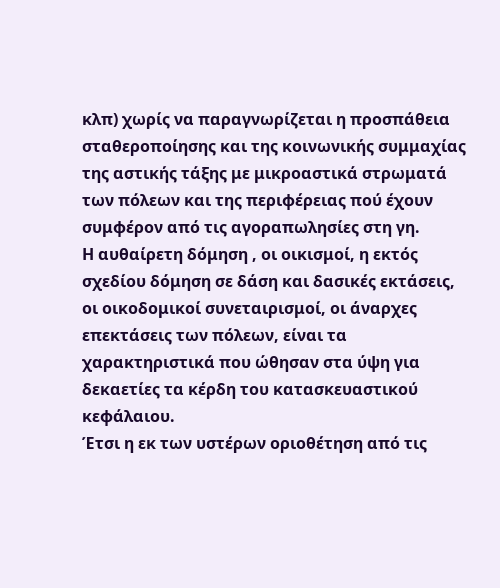κλπ) χωρίς να παραγνωρίζεται η προσπάθεια σταθεροποίησης και της κοινωνικής συμμαχίας της αστικής τάξης με μικροαστικά στρωματά των πόλεων και της περιφέρειας πού έχουν συμφέρον από τις αγοραπωλησίες στη γη.
Η αυθαίρετη δόμηση , οι οικισμοί, η εκτός σχεδίου δόμηση σε δάση και δασικές εκτάσεις, οι οικοδομικοί συνεταιρισμοί, οι άναρχες επεκτάσεις των πόλεων, είναι τα χαρακτηριστικά που ώθησαν στα ύψη για δεκαετίες τα κέρδη του κατασκευαστικού κεφάλαιου.
Έτσι η εκ των υστέρων οριοθέτηση από τις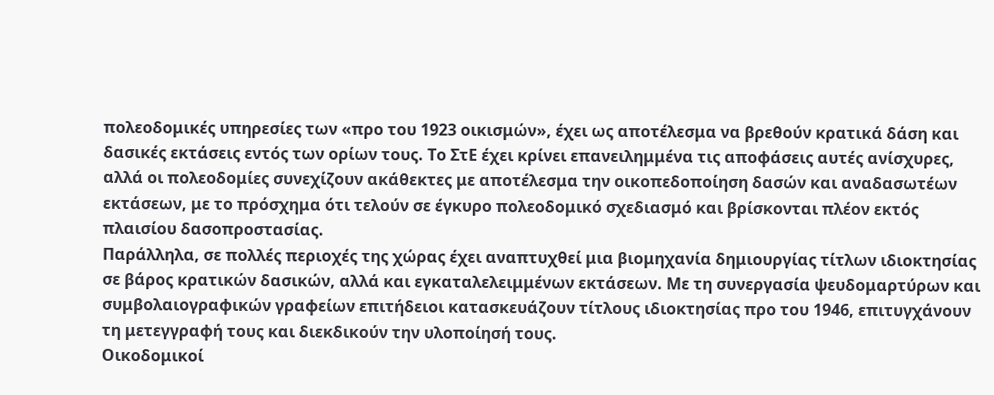πολεοδομικές υπηρεσίες των «προ του 1923 οικισμών», έχει ως αποτέλεσμα να βρεθούν κρατικά δάση και δασικές εκτάσεις εντός των ορίων τους. Το ΣτΕ έχει κρίνει επανειλημμένα τις αποφάσεις αυτές ανίσχυρες, αλλά οι πολεοδομίες συνεχίζουν ακάθεκτες με αποτέλεσμα την οικοπεδοποίηση δασών και αναδασωτέων εκτάσεων, με το πρόσχημα ότι τελούν σε έγκυρο πολεοδομικό σχεδιασμό και βρίσκονται πλέον εκτός πλαισίου δασοπροστασίας.
Παράλληλα, σε πολλές περιοχές της χώρας έχει αναπτυχθεί μια βιομηχανία δημιουργίας τίτλων ιδιοκτησίας σε βάρος κρατικών δασικών, αλλά και εγκαταλελειμμένων εκτάσεων. Με τη συνεργασία ψευδομαρτύρων και συμβολαιογραφικών γραφείων επιτήδειοι κατασκευάζουν τίτλους ιδιοκτησίας προ του 1946, επιτυγχάνουν τη μετεγγραφή τους και διεκδικούν την υλοποίησή τους.
Οικοδομικοί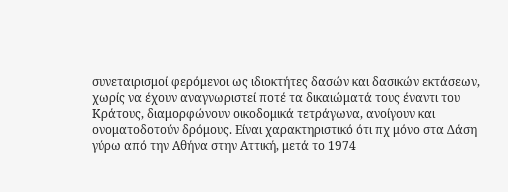συνεταιρισμοί φερόμενοι ως ιδιοκτήτες δασών και δασικών εκτάσεων, χωρίς να έχουν αναγνωριστεί ποτέ τα δικαιώματά τους έναντι του Κράτους, διαμορφώνουν οικοδομικά τετράγωνα, ανοίγουν και ονοματοδοτούν δρόμους. Είναι χαρακτηριστικό ότι πχ μόνο στα Δάση γύρω από την Αθήνα στην Αττική, μετά το 1974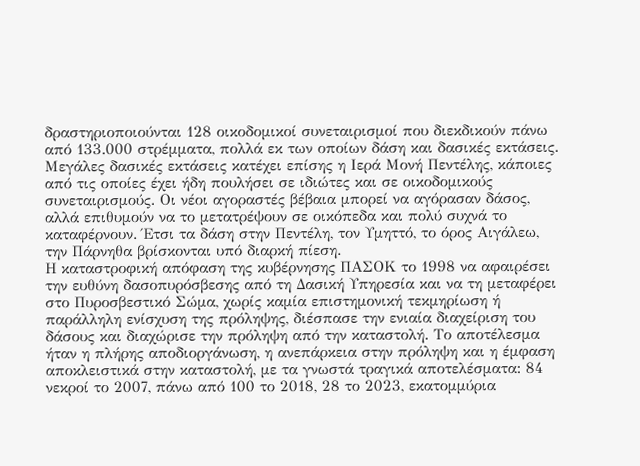δραστηριοποιούνται 128 οικοδομικοί συνεταιρισμοί που διεκδικούν πάνω από 133.000 στρέμματα, πολλά εκ των οποίων δάση και δασικές εκτάσεις. Μεγάλες δασικές εκτάσεις κατέχει επίσης η Ιερά Μονή Πεντέλης, κάποιες από τις οποίες έχει ήδη πουλήσει σε ιδιώτες και σε οικοδομικούς συνεταιρισμούς. Οι νέοι αγοραστές βέβαια μπορεί να αγόρασαν δάσος, αλλά επιθυμούν να το μετατρέψουν σε οικόπεδα και πολύ συχνά το καταφέρνουν. Έτσι τα δάση στην Πεντέλη, τον Υμηττό, το όρος Αιγάλεω, την Πάρνηθα βρίσκονται υπό διαρκή πίεση.
Η καταστροφική απόφαση της κυβέρνησης ΠΑΣΟΚ το 1998 να αφαιρέσει την ευθύνη δασοπυρόσβεσης από τη Δασική Υπηρεσία και να τη μεταφέρει στο Πυροσβεστικό Σώμα, χωρίς καμία επιστημονική τεκμηρίωση ή παράλληλη ενίσχυση της πρόληψης, διέσπασε την ενιαία διαχείριση του δάσους και διαχώρισε την πρόληψη από την καταστολή. Το αποτέλεσμα ήταν η πλήρης αποδιοργάνωση, η ανεπάρκεια στην πρόληψη και η έμφαση αποκλειστικά στην καταστολή, με τα γνωστά τραγικά αποτελέσματα: 84 νεκροί το 2007, πάνω από 100 το 2018, 28 το 2023, εκατομμύρια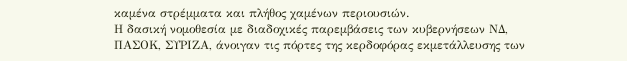καμένα στρέμματα και πλήθος χαμένων περιουσιών.
Η δασική νομοθεσία με διαδοχικές παρεμβάσεις των κυβερνήσεων ΝΔ, ΠΑΣΟΚ, ΣΥΡΙΖΑ, άνοιγαν τις πόρτες της κερδοφόρας εκμετάλλευσης των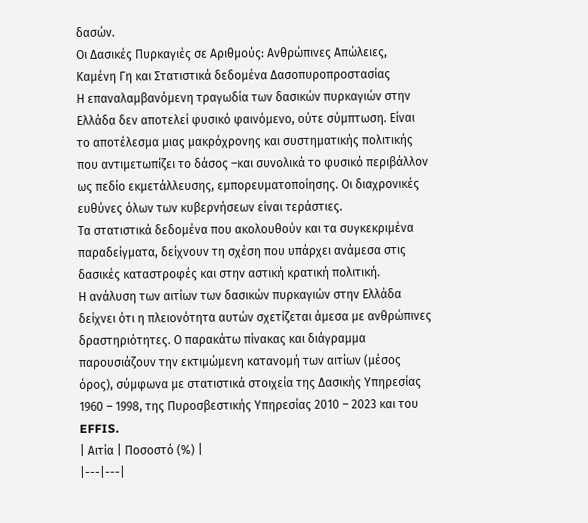δασών.
Οι Δασικές Πυρκαγιές σε Αριθμούς: Ανθρώπινες Απώλειες, Καμένη Γη και Στατιστικά δεδομένα Δασοπυροπροστασίας
Η επαναλαμβανόμενη τραγωδία των δασικών πυρκαγιών στην Ελλάδα δεν αποτελεί φυσικό φαινόμενο, ούτε σύμπτωση. Είναι το αποτέλεσμα μιας μακρόχρονης και συστηματικής πολιτικής που αντιμετωπίζει το δάσος –και συνολικά το φυσικό περιβάλλον ως πεδίο εκμετάλλευσης, εμπορευματοποίησης. Οι διαχρονικές ευθύνες όλων των κυβερνήσεων είναι τεράστιες.
Τα στατιστικά δεδομένα που ακολουθούν και τα συγκεκριμένα παραδείγματα, δείχνουν τη σχέση που υπάρχει ανάμεσα στις δασικές καταστροφές και στην αστική κρατική πολιτική.
Η ανάλυση των αιτίων των δασικών πυρκαγιών στην Ελλάδα δείχνει ότι η πλειονότητα αυτών σχετίζεται άμεσα με ανθρώπινες δραστηριότητες. Ο παρακάτω πίνακας και διάγραμμα παρουσιάζουν την εκτιμώμενη κατανομή των αιτίων (μέσος όρος), σύμφωνα με στατιστικά στοιχεία της Δασικής Υπηρεσίας 1960 – 1998, της Πυροσβεστικής Υπηρεσίας 2010 – 2023 και του EFFIS.
| Αιτία | Ποσοστό (%) |
|---|---|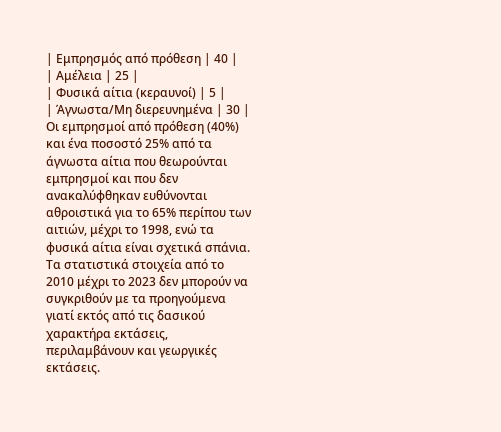| Εμπρησμός από πρόθεση | 40 |
| Αμέλεια | 25 |
| Φυσικά αίτια (κεραυνοί) | 5 |
| Άγνωστα/Μη διερευνημένα | 30 |
Οι εμπρησμοί από πρόθεση (40%) και ένα ποσοστό 25% από τα άγνωστα αίτια που θεωρούνται εμπρησμοί και που δεν ανακαλύφθηκαν ευθύνονται αθροιστικά για το 65% περίπου των αιτιών, μέχρι το 1998, ενώ τα φυσικά αίτια είναι σχετικά σπάνια.
Τα στατιστικά στοιχεία από το 2010 μέχρι το 2023 δεν μπορούν να συγκριθούν με τα προηγούμενα γιατί εκτός από τις δασικού χαρακτήρα εκτάσεις, περιλαμβάνουν και γεωργικές εκτάσεις.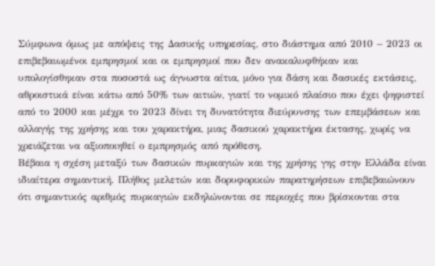Σύμφωνα όμως με απόψεις της Δασικής υπηρεσίας, στο διάστημα από 2010 – 2023 οι επιβεβαιωμένοι εμπρησμοί και οι εμπρησμοί που δεν ανακαλυφθήκαν και υπολογίσθηκαν στα ποσοστά ως άγνωστα αίτια, μόνο για δάση και δασικές εκτάσεις, αθροιστικά είναι κάτω από 50% των αιτιών, γιατί το νομικό πλαίσιο που έχει ψηφιστεί από το 2000 και μέχρι το 2023 δίνει τη δυνατότητα διεύρυνσης των επεμβάσεων και αλλαγής της χρήσης και του χαρακτήρα, μιας δασικού χαρακτήρα έκτασης, χωρίς να χρειάζεται να αξιοποιηθεί ο εμπρησμός από πρόθεση.
Βέβαια η σχέση μεταξύ των δασικών πυρκαγιών και της χρήσης γης στην Ελλάδα είναι ιδιαίτερα σημαντική. Πλήθος μελετών και δορυφορικών παρατηρήσεων επιβεβαιώνουν ότι σημαντικός αριθμός πυρκαγιών εκδηλώνονται σε περιοχές που βρίσκονται στα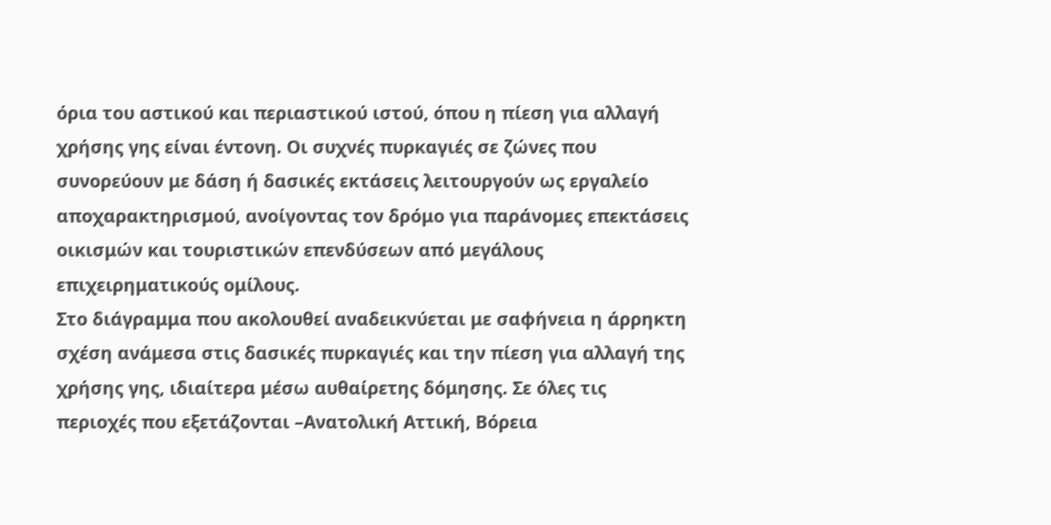όρια του αστικού και περιαστικού ιστού, όπου η πίεση για αλλαγή χρήσης γης είναι έντονη. Οι συχνές πυρκαγιές σε ζώνες που συνορεύουν με δάση ή δασικές εκτάσεις λειτουργούν ως εργαλείο αποχαρακτηρισμού, ανοίγοντας τον δρόμο για παράνομες επεκτάσεις οικισμών και τουριστικών επενδύσεων από μεγάλους επιχειρηματικούς ομίλους.
Στο διάγραμμα που ακολουθεί αναδεικνύεται με σαφήνεια η άρρηκτη σχέση ανάμεσα στις δασικές πυρκαγιές και την πίεση για αλλαγή της χρήσης γης, ιδιαίτερα μέσω αυθαίρετης δόμησης. Σε όλες τις περιοχές που εξετάζονται –Ανατολική Αττική, Βόρεια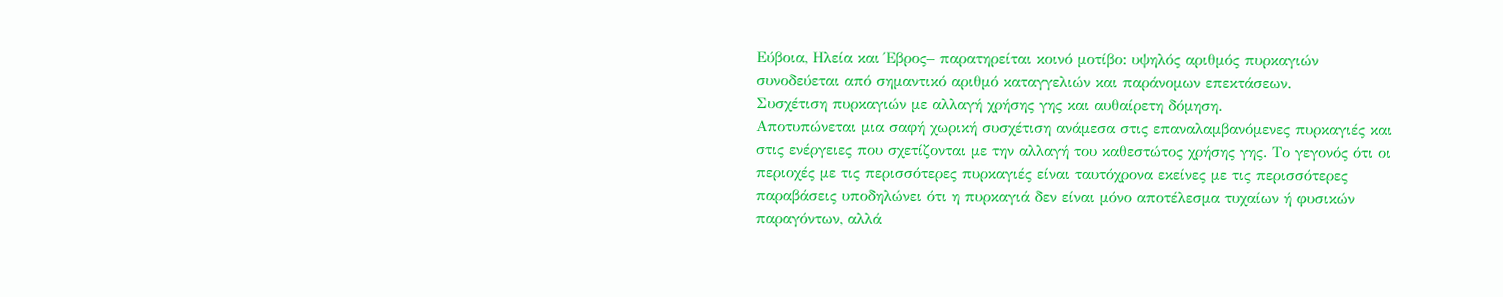Εύβοια, Ηλεία και Έβρος– παρατηρείται κοινό μοτίβο: υψηλός αριθμός πυρκαγιών συνοδεύεται από σημαντικό αριθμό καταγγελιών και παράνομων επεκτάσεων.
Συσχέτιση πυρκαγιών με αλλαγή χρήσης γης και αυθαίρετη δόμηση.
Αποτυπώνεται μια σαφή χωρική συσχέτιση ανάμεσα στις επαναλαμβανόμενες πυρκαγιές και στις ενέργειες που σχετίζονται με την αλλαγή του καθεστώτος χρήσης γης. Το γεγονός ότι οι περιοχές με τις περισσότερες πυρκαγιές είναι ταυτόχρονα εκείνες με τις περισσότερες παραβάσεις υποδηλώνει ότι η πυρκαγιά δεν είναι μόνο αποτέλεσμα τυχαίων ή φυσικών παραγόντων, αλλά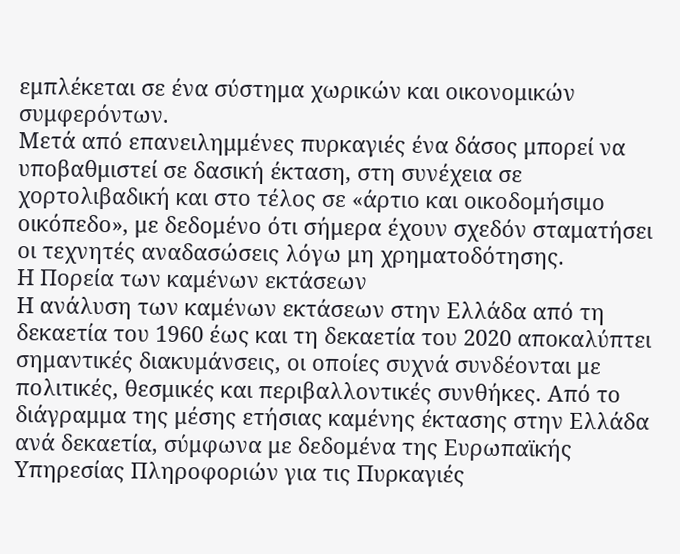εμπλέκεται σε ένα σύστημα χωρικών και οικονομικών συμφερόντων.
Μετά από επανειλημμένες πυρκαγιές ένα δάσος μπορεί να υποβαθμιστεί σε δασική έκταση, στη συνέχεια σε χορτολιβαδική και στο τέλος σε «άρτιο και οικοδομήσιμο οικόπεδο», με δεδομένο ότι σήμερα έχουν σχεδόν σταματήσει οι τεχνητές αναδασώσεις λόγω μη χρηματοδότησης.
Η Πορεία των καμένων εκτάσεων
Η ανάλυση των καμένων εκτάσεων στην Ελλάδα από τη δεκαετία του 1960 έως και τη δεκαετία του 2020 αποκαλύπτει σημαντικές διακυμάνσεις, οι οποίες συχνά συνδέονται με πολιτικές, θεσμικές και περιβαλλοντικές συνθήκες. Από το διάγραμμα της μέσης ετήσιας καμένης έκτασης στην Ελλάδα ανά δεκαετία, σύμφωνα με δεδομένα της Ευρωπαϊκής Υπηρεσίας Πληροφοριών για τις Πυρκαγιές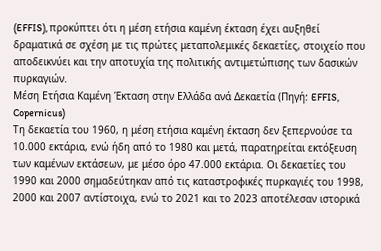(EFFIS), προκύπτει ότι η μέση ετήσια καμένη έκταση έχει αυξηθεί δραματικά σε σχέση με τις πρώτες μεταπολεμικές δεκαετίες, στοιχείο που αποδεικνύει και την αποτυχία της πολιτικής αντιμετώπισης των δασικών πυρκαγιών.
Μέση Ετήσια Καμένη Έκταση στην Ελλάδα ανά Δεκαετία (Πηγή: EFFIS, Copernicus)
Τη δεκαετία του 1960, η μέση ετήσια καμένη έκταση δεν ξεπερνούσε τα 10.000 εκτάρια, ενώ ήδη από το 1980 και μετά, παρατηρείται εκτόξευση των καμένων εκτάσεων, με μέσο όρο 47.000 εκτάρια. Οι δεκαετίες του 1990 και 2000 σημαδεύτηκαν από τις καταστροφικές πυρκαγιές του 1998, 2000 και 2007 αντίστοιχα, ενώ το 2021 και το 2023 αποτέλεσαν ιστορικά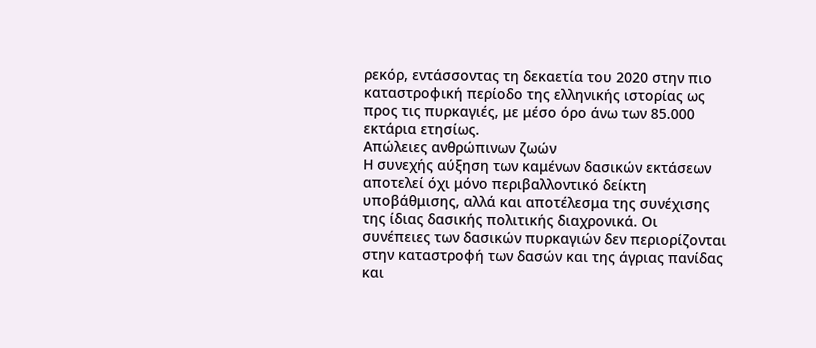ρεκόρ, εντάσσοντας τη δεκαετία του 2020 στην πιο καταστροφική περίοδο της ελληνικής ιστορίας ως προς τις πυρκαγιές, με μέσο όρο άνω των 85.000 εκτάρια ετησίως.
Απώλειες ανθρώπινων ζωών
Η συνεχής αύξηση των καμένων δασικών εκτάσεων αποτελεί όχι μόνο περιβαλλοντικό δείκτη υποβάθμισης, αλλά και αποτέλεσμα της συνέχισης της ίδιας δασικής πολιτικής διαχρονικά. Οι συνέπειες των δασικών πυρκαγιών δεν περιορίζονται στην καταστροφή των δασών και της άγριας πανίδας και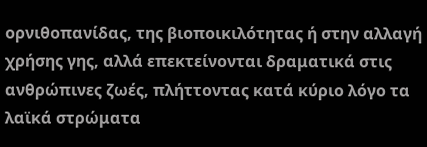ορνιθοπανίδας, της βιοποικιλότητας ή στην αλλαγή χρήσης γης, αλλά επεκτείνονται δραματικά στις ανθρώπινες ζωές, πλήττοντας κατά κύριο λόγο τα λαϊκά στρώματα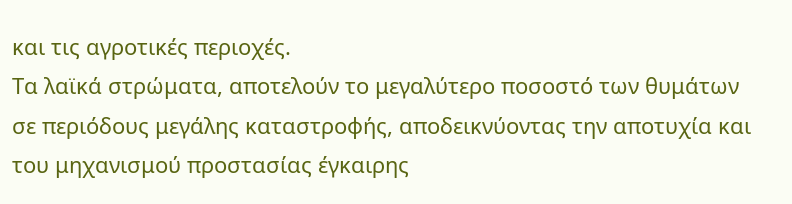και τις αγροτικές περιοχές.
Τα λαϊκά στρώματα, αποτελούν το μεγαλύτερο ποσοστό των θυμάτων σε περιόδους μεγάλης καταστροφής, αποδεικνύοντας την αποτυχία και του μηχανισμού προστασίας έγκαιρης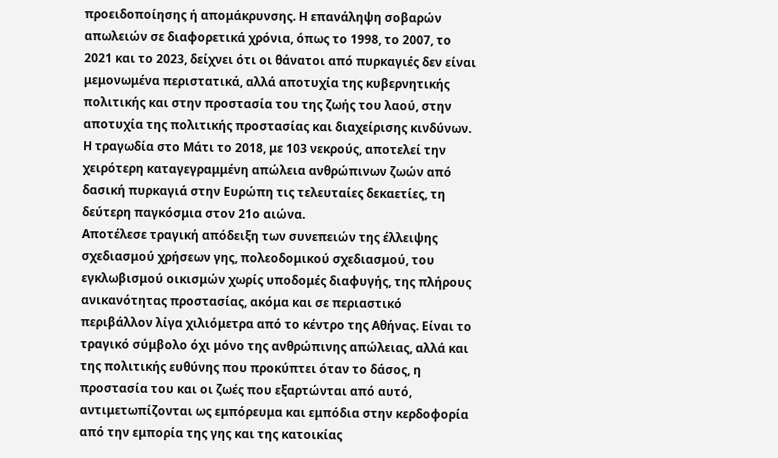προειδοποίησης ή απομάκρυνσης. Η επανάληψη σοβαρών απωλειών σε διαφορετικά χρόνια, όπως το 1998, το 2007, το 2021 και το 2023, δείχνει ότι οι θάνατοι από πυρκαγιές δεν είναι μεμονωμένα περιστατικά, αλλά αποτυχία της κυβερνητικής πολιτικής και στην προστασία του της ζωής του λαού, στην αποτυχία της πολιτικής προστασίας και διαχείρισης κινδύνων.
Η τραγωδία στο Μάτι το 2018, με 103 νεκρούς, αποτελεί την χειρότερη καταγεγραμμένη απώλεια ανθρώπινων ζωών από δασική πυρκαγιά στην Ευρώπη τις τελευταίες δεκαετίες, τη δεύτερη παγκόσμια στον 21ο αιώνα.
Αποτέλεσε τραγική απόδειξη των συνεπειών της έλλειψης σχεδιασμού χρήσεων γης, πολεοδομικού σχεδιασμού, του εγκλωβισμού οικισμών χωρίς υποδομές διαφυγής, της πλήρους ανικανότητας προστασίας, ακόμα και σε περιαστικό περιβάλλον λίγα χιλιόμετρα από το κέντρο της Αθήνας. Είναι το τραγικό σύμβολο όχι μόνο της ανθρώπινης απώλειας, αλλά και της πολιτικής ευθύνης που προκύπτει όταν το δάσος, η προστασία του και οι ζωές που εξαρτώνται από αυτό, αντιμετωπίζονται ως εμπόρευμα και εμπόδια στην κερδοφορία από την εμπορία της γης και της κατοικίας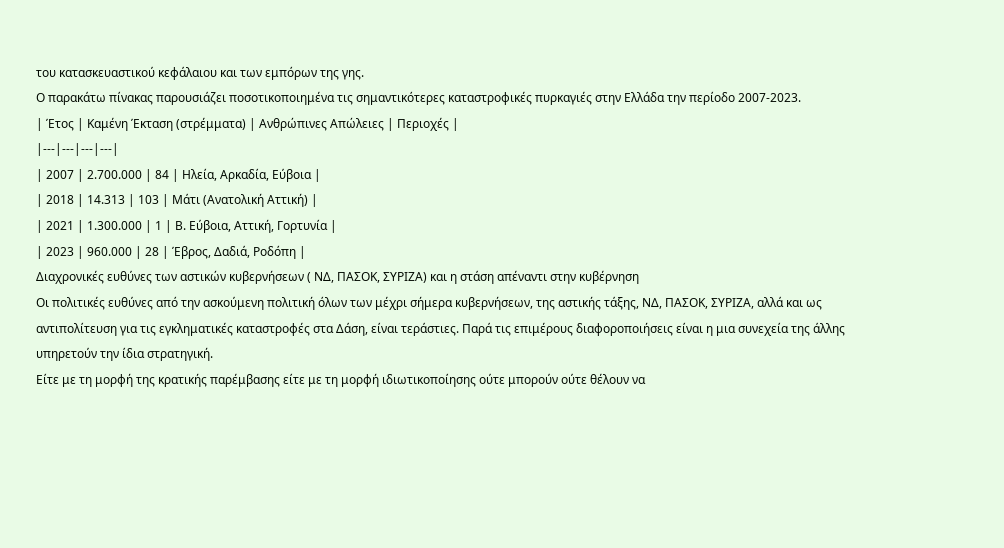του κατασκευαστικού κεφάλαιου και των εμπόρων της γης.
Ο παρακάτω πίνακας παρουσιάζει ποσοτικοποιημένα τις σημαντικότερες καταστροφικές πυρκαγιές στην Ελλάδα την περίοδο 2007-2023.
| Έτος | Καμένη Έκταση (στρέμματα) | Ανθρώπινες Απώλειες | Περιοχές |
|---|---|---|---|
| 2007 | 2.700.000 | 84 | Ηλεία, Αρκαδία, Εύβοια |
| 2018 | 14.313 | 103 | Μάτι (Ανατολική Αττική) |
| 2021 | 1.300.000 | 1 | Β. Εύβοια, Αττική, Γορτυνία |
| 2023 | 960.000 | 28 | Έβρος, Δαδιά, Ροδόπη |
Διαχρονικές ευθύνες των αστικών κυβερνήσεων ( ΝΔ, ΠΑΣΟΚ, ΣΥΡΙΖΑ) και η στάση απέναντι στην κυβέρνηση
Οι πολιτικές ευθύνες από την ασκούμενη πολιτική όλων των μέχρι σήμερα κυβερνήσεων, της αστικής τάξης, ΝΔ, ΠΑΣΟΚ, ΣΥΡΙΖΑ, αλλά και ως αντιπολίτευση για τις εγκληματικές καταστροφές στα Δάση, είναι τεράστιες. Παρά τις επιμέρους διαφοροποιήσεις είναι η μια συνεχεία της άλλης υπηρετούν την ίδια στρατηγική.
Είτε με τη μορφή της κρατικής παρέμβασης είτε με τη μορφή ιδιωτικοποίησης ούτε μπορούν ούτε θέλουν να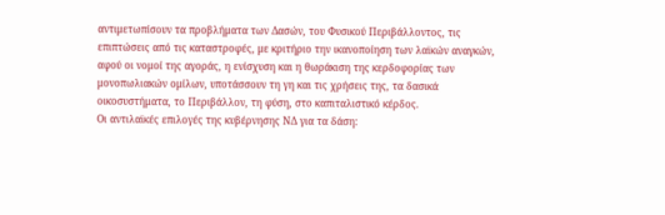αντιμετωπίσουν τα προβλήματα των Δασών, του Φυσικού Περιβάλλοντος, τις επιπτώσεις από τις καταστροφές, με κριτήριο την ικανοποίηση των λαϊκών αναγκών, αφού οι νομοί της αγοράς, η ενίσχυση και η θωράκιση της κερδοφορίας των μονοπωλιακών ομίλων, υποτάσσουν τη γη και τις χρήσεις της, τα δασικά οικοσυστήματα, το Περιβάλλον, τη φύση, στο καπιταλιστικό κέρδος.
Οι αντιλαϊκές επιλογές της κυβέρνησης ΝΔ για τα δάση: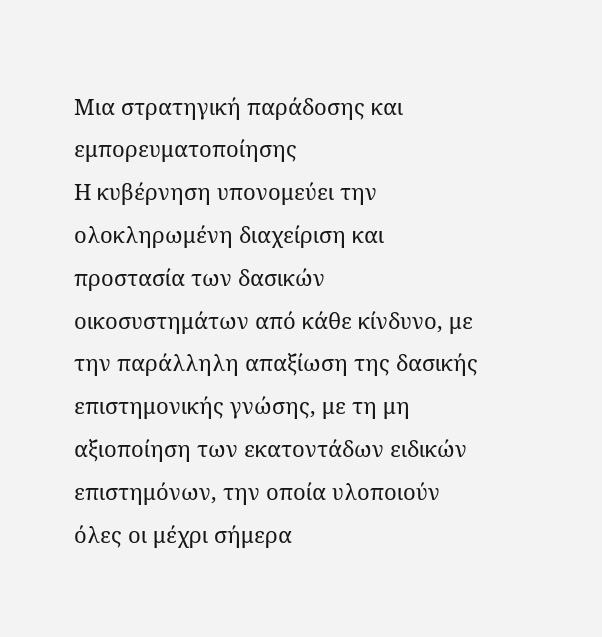Μια στρατηγική παράδοσης και εμπορευματοποίησης
Η κυβέρνηση υπονομεύει την ολοκληρωμένη διαχείριση και προστασία των δασικών οικοσυστημάτων από κάθε κίνδυνο, με την παράλληλη απαξίωση της δασικής επιστημονικής γνώσης, με τη μη αξιοποίηση των εκατοντάδων ειδικών επιστημόνων, την οποία υλοποιούν όλες οι μέχρι σήμερα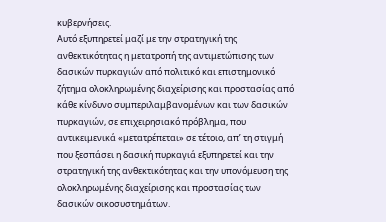κυβερνήσεις.
Αυτό εξυπηρετεί μαζί με την στρατηγική της ανθεκτικότητας η μετατροπή της αντιμετώπισης των δασικών πυρκαγιών από πολιτικό και επιστημονικό ζήτημα ολοκληρωμένης διαχείρισης και προστασίας από κάθε κίνδυνο συμπεριλαμβανομένων και των δασικών πυρκαγιών, σε επιχειρησιακό πρόβλημα, που αντικειμενικά «μετατρέπεται» σε τέτοιο, απ’ τη στιγμή που ξεσπάσει η δασική πυρκαγιά εξυπηρετεί και την στρατηγική της ανθεκτικότητας και την υπονόμευση της ολοκληρωμένης διαχείρισης και προστασίας των δασικών οικοσυστημάτων.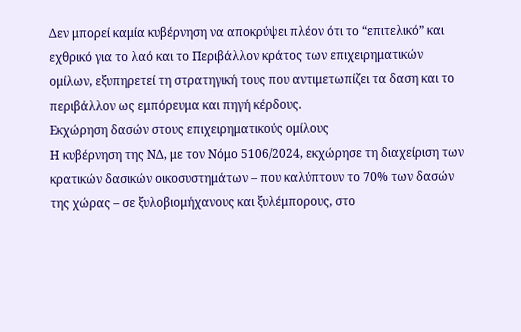Δεν μπορεί καμία κυβέρνηση να αποκρύψει πλέον ότι το “επιτελικό” και εχθρικό για το λαό και το Περιβάλλον κράτος των επιχειρηματικών ομίλων, εξυπηρετεί τη στρατηγική τους που αντιμετωπίζει τα δαση και το περιβάλλον ως εμπόρευμα και πηγή κέρδους.
Εκχώρηση δασών στους επιχειρηματικούς ομίλους
Η κυβέρνηση της ΝΔ, με τον Νόμο 5106/2024, εκχώρησε τη διαχείριση των κρατικών δασικών οικοσυστημάτων – που καλύπτουν το 70% των δασών της χώρας – σε ξυλοβιομήχανους και ξυλέμπορους, στο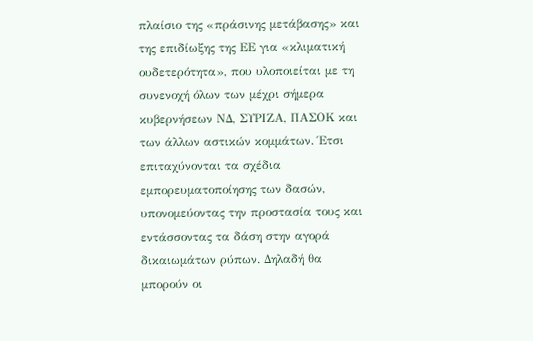πλαίσιο της «πράσινης μετάβασης» και της επιδίωξης της ΕΕ για «κλιματική ουδετερότητα», που υλοποιείται με τη συνενοχή όλων των μέχρι σήμερα κυβερνήσεων ΝΔ, ΣΥΡΙΖΑ, ΠΑΣΟΚ και των άλλων αστικών κομμάτων. Έτσι επιταχύνονται τα σχέδια εμπορευματοποίησης των δασών, υπονομεύοντας την προστασία τους και εντάσσοντας τα δάση στην αγορά δικαιωμάτων ρύπων. Δηλαδή θα μπορούν οι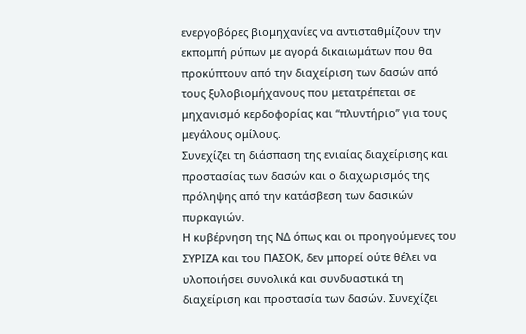ενεργοβόρες βιομηχανίες να αντισταθμίζουν την εκπομπή ρύπων με αγορά δικαιωμάτων που θα προκύπτουν από την διαχείριση των δασών από τους ξυλοβιομήχανους που μετατρέπεται σε μηχανισμό κερδοφορίας και “πλυντήριο” για τους μεγάλους ομίλους.
Συνεχίζει τη διάσπαση της ενιαίας διαχείρισης και προστασίας των δασών και ο διαχωρισμός της πρόληψης από την κατάσβεση των δασικών πυρκαγιών.
Η κυβέρνηση της ΝΔ όπως και οι προηγούμενες του ΣΥΡΙΖΑ και του ΠΑΣΟΚ, δεν μπορεί ούτε θέλει να υλοποιήσει συνολικά και συνδυαστικά τη διαχείριση και προστασία των δασών. Συνεχίζει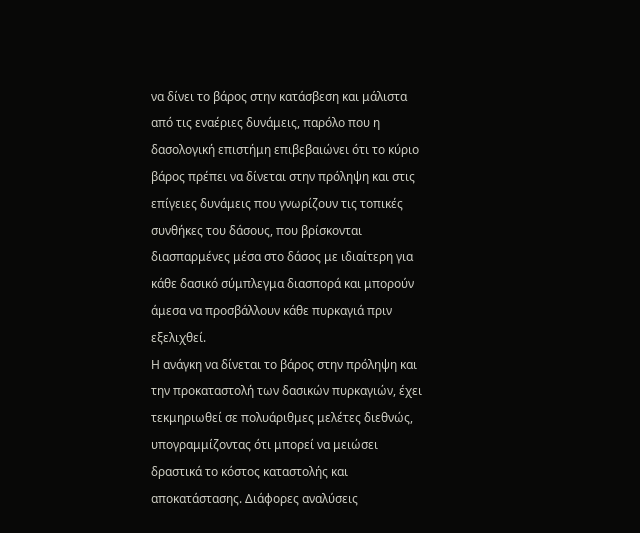να δίνει το βάρος στην κατάσβεση και μάλιστα από τις εναέριες δυνάμεις, παρόλο που η δασολογική επιστήμη επιβεβαιώνει ότι το κύριο βάρος πρέπει να δίνεται στην πρόληψη και στις επίγειες δυνάμεις που γνωρίζουν τις τοπικές συνθήκες του δάσους, που βρίσκονται διασπαρμένες μέσα στο δάσος με ιδιαίτερη για κάθε δασικό σύμπλεγμα διασπορά και μπορούν άμεσα να προσβάλλουν κάθε πυρκαγιά πριν εξελιχθεί.
Η ανάγκη να δίνεται το βάρος στην πρόληψη και την προκαταστολή των δασικών πυρκαγιών, έχει τεκμηριωθεί σε πολυάριθμες μελέτες διεθνώς, υπογραμμίζοντας ότι μπορεί να μειώσει δραστικά το κόστος καταστολής και αποκατάστασης. Διάφορες αναλύσεις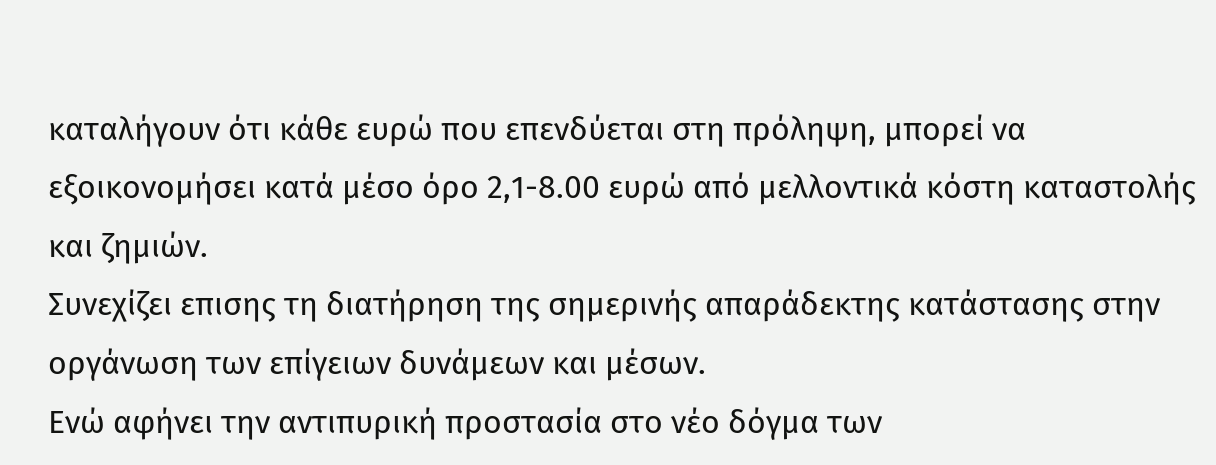καταλήγουν ότι κάθε ευρώ που επενδύεται στη πρόληψη, μπορεί να εξοικονομήσει κατά μέσο όρο 2,1-8.00 ευρώ από μελλοντικά κόστη καταστολής και ζημιών.
Συνεχίζει επισης τη διατήρηση της σημερινής απαράδεκτης κατάστασης στην οργάνωση των επίγειων δυνάμεων και μέσων.
Ενώ αφήνει την αντιπυρική προστασία στο νέο δόγμα των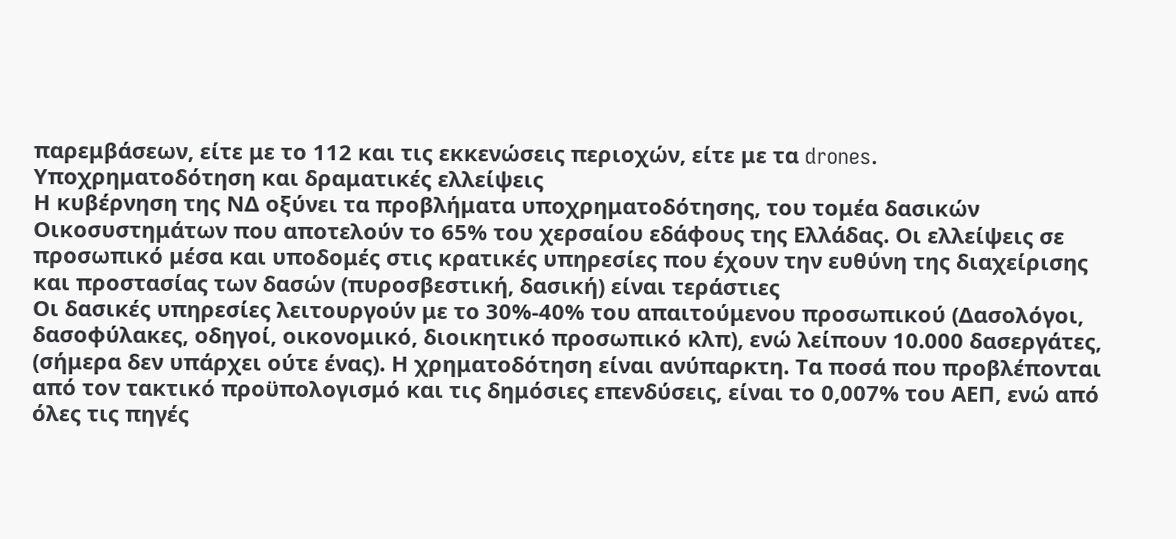παρεμβάσεων, είτε με το 112 και τις εκκενώσεις περιοχών, είτε με τα drones.
Υποχρηματοδότηση και δραματικές ελλείψεις
Η κυβέρνηση της ΝΔ οξύνει τα προβλήματα υποχρηματοδότησης, του τομέα δασικών Οικοσυστημάτων που αποτελούν το 65% του χερσαίου εδάφους της Ελλάδας. Οι ελλείψεις σε προσωπικό μέσα και υποδομές στις κρατικές υπηρεσίες που έχουν την ευθύνη της διαχείρισης και προστασίας των δασών (πυροσβεστική, δασική) είναι τεράστιες
Οι δασικές υπηρεσίες λειτουργούν με το 30%-40% του απαιτούμενου προσωπικού (Δασολόγοι, δασοφύλακες, οδηγοί, οικονομικό, διοικητικό προσωπικό κλπ), ενώ λείπουν 10.000 δασεργάτες, (σήμερα δεν υπάρχει ούτε ένας). Η χρηματοδότηση είναι ανύπαρκτη. Τα ποσά που προβλέπονται από τον τακτικό προϋπολογισμό και τις δημόσιες επενδύσεις, είναι το 0,007% του ΑΕΠ, ενώ από όλες τις πηγές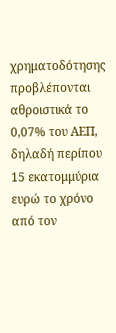χρηματοδότησης προβλέπονται αθροιστικά το 0,07% του ΑΕΠ, δηλαδή περίπου 15 εκατομμύρια ευρώ το χρόνο από τον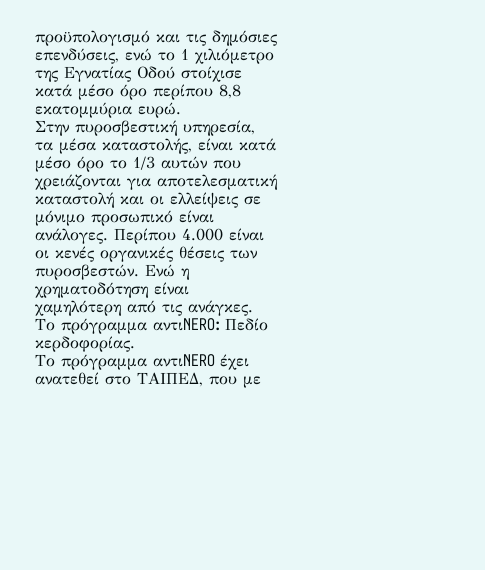προϋπολογισμό και τις δημόσιες επενδύσεις, ενώ το 1 χιλιόμετρο της Εγνατίας Οδού στοίχισε κατά μέσο όρο περίπου 8,8 εκατομμύρια ευρώ.
Στην πυροσβεστική υπηρεσία, τα μέσα καταστολής, είναι κατά μέσο όρο το 1/3 αυτών που χρειάζονται για αποτελεσματική καταστολή και οι ελλείψεις σε μόνιμο προσωπικό είναι ανάλογες. Περίπου 4.000 είναι οι κενές οργανικές θέσεις των πυροσβεστών. Ενώ η χρηματοδότηση είναι χαμηλότερη από τις ανάγκες.
Το πρόγραμμα αντιNERO: Πεδίο κερδοφορίας.
Το πρόγραμμα αντιNERO έχει ανατεθεί στο ΤΑΙΠΕΔ, που με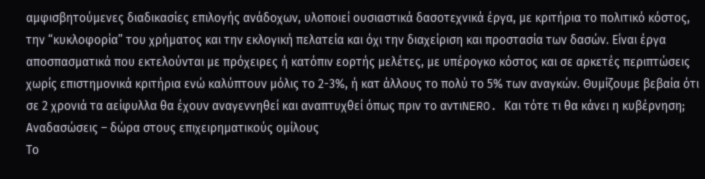αμφισβητούμενες διαδικασίες επιλογής ανάδοχων, υλοποιεί ουσιαστικά δασοτεχνικά έργα, με κριτήρια το πολιτικό κόστος, την “κυκλοφορία” του χρήματος και την εκλογική πελατεία και όχι την διαχείριση και προστασία των δασών. Είναι έργα αποσπασματικά που εκτελούνται με πρόχειρες ή κατόπιν εορτής μελέτες, με υπέρογκο κόστος και σε αρκετές περιπτώσεις χωρίς επιστημονικά κριτήρια ενώ καλύπτουν μόλις το 2-3%, ή κατ άλλους το πολύ το 5% των αναγκών. Θυμίζουμε βεβαία ότι σε 2 χρονιά τα αείφυλλα θα έχουν αναγεννηθεί και αναπτυχθεί όπως πριν το αντιNERO. Και τότε τι θα κάνει η κυβέρνηση;
Αναδασώσεις – δώρα στους επιχειρηματικούς ομίλους
Το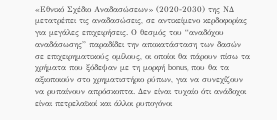«Εθνικό Σχέδιο Αναδασώσεων» (2020-2030) της ΝΔ μετατρέπει τις αναδασώσεις, σε αντικείμενο κερδοφορίας για μεγάλες επιχειρήσεις. Ο θεσμός του “αναδόχου αναδάσωσης” παραδίδει την αποκατάσταση των δασών σε επιχειρηματικούς ομίλους, οι οποίοι θα πάρουν πίσω τα χρήματα που ξόδεψαν με τη μορφή bonus, που θα τα αξιοποιούν στο χρηματιστήριο ρύπων, για να συνεχίζουν να ρυπαίνουν απρόσκοπτα. Δεν είναι τυχαίο ότι ανάδοχοι είναι πετρελαϊκοί και άλλοι ρυπογόνοι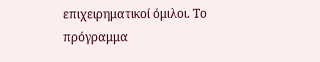επιχειρηματικοί όμιλοι. Το πρόγραμμα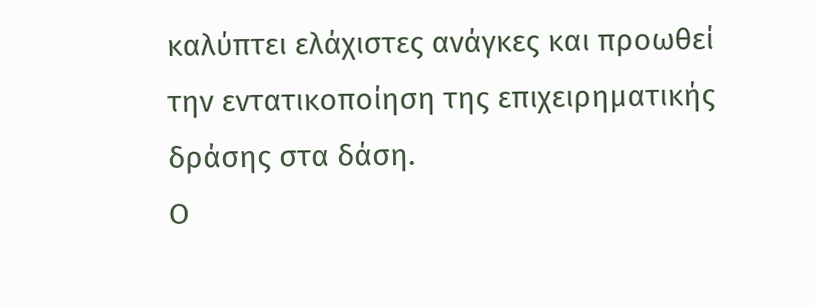καλύπτει ελάχιστες ανάγκες και προωθεί την εντατικοποίηση της επιχειρηματικής δράσης στα δάση.
Ο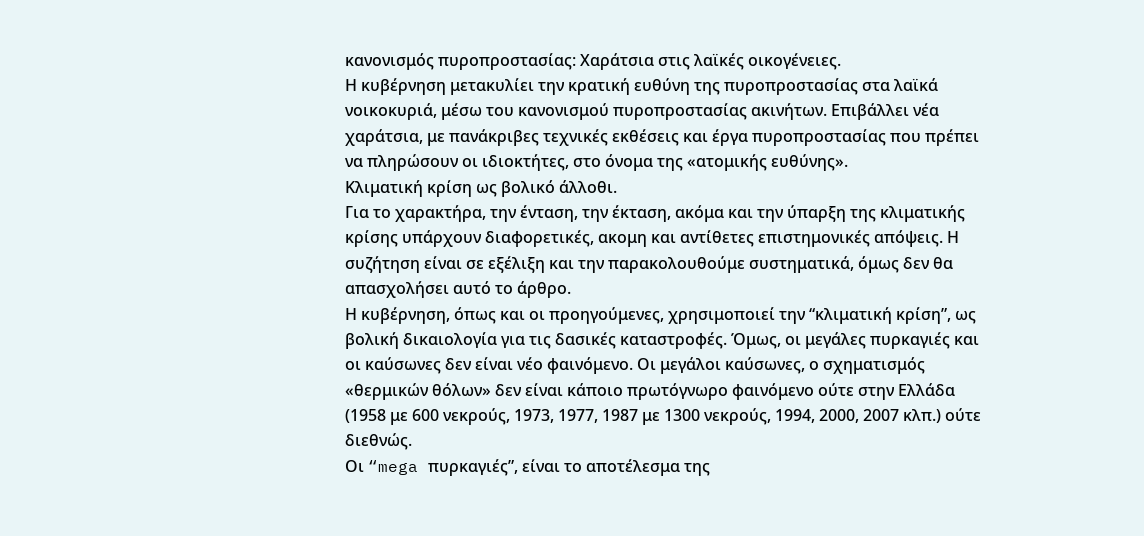κανονισμός πυροπροστασίας: Χαράτσια στις λαϊκές οικογένειες.
Η κυβέρνηση μετακυλίει την κρατική ευθύνη της πυροπροστασίας στα λαϊκά νοικοκυριά, μέσω του κανονισμού πυροπροστασίας ακινήτων. Επιβάλλει νέα χαράτσια, με πανάκριβες τεχνικές εκθέσεις και έργα πυροπροστασίας που πρέπει να πληρώσουν οι ιδιοκτήτες, στο όνομα της «ατομικής ευθύνης».
Κλιματική κρίση ως βολικό άλλοθι.
Για το χαρακτήρα, την ένταση, την έκταση, ακόμα και την ύπαρξη της κλιματικής κρίσης υπάρχουν διαφορετικές, ακομη και αντίθετες επιστημονικές απόψεις. Η συζήτηση είναι σε εξέλιξη και την παρακολουθούμε συστηματικά, όμως δεν θα απασχολήσει αυτό το άρθρο.
Η κυβέρνηση, όπως και οι προηγούμενες, χρησιμοποιεί την “κλιματική κρίση”, ως βολική δικαιολογία για τις δασικές καταστροφές. Όμως, οι μεγάλες πυρκαγιές και οι καύσωνες δεν είναι νέο φαινόμενο. Οι μεγάλοι καύσωνες, ο σχηματισμός «θερμικών θόλων» δεν είναι κάποιο πρωτόγνωρο φαινόμενο ούτε στην Ελλάδα (1958 με 600 νεκρούς, 1973, 1977, 1987 με 1300 νεκρούς, 1994, 2000, 2007 κλπ.) ούτε διεθνώς.
Οι “mega πυρκαγιές”, είναι το αποτέλεσμα της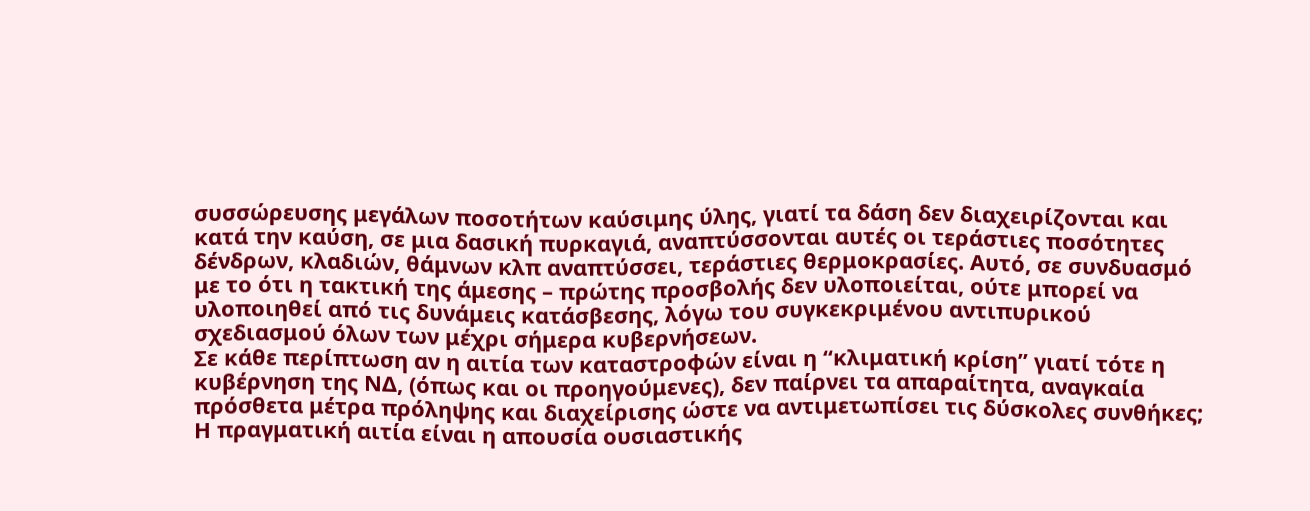συσσώρευσης μεγάλων ποσοτήτων καύσιμης ύλης, γιατί τα δάση δεν διαχειρίζονται και κατά την καύση, σε μια δασική πυρκαγιά, αναπτύσσονται αυτές οι τεράστιες ποσότητες δένδρων, κλαδιών, θάμνων κλπ αναπτύσσει, τεράστιες θερμοκρασίες. Αυτό, σε συνδυασμό με το ότι η τακτική της άμεσης – πρώτης προσβολής δεν υλοποιείται, ούτε μπορεί να υλοποιηθεί από τις δυνάμεις κατάσβεσης, λόγω του συγκεκριμένου αντιπυρικού σχεδιασμού όλων των μέχρι σήμερα κυβερνήσεων.
Σε κάθε περίπτωση αν η αιτία των καταστροφών είναι η “κλιματική κρίση” γιατί τότε η κυβέρνηση της ΝΔ, (όπως και οι προηγούμενες), δεν παίρνει τα απαραίτητα, αναγκαία πρόσθετα μέτρα πρόληψης και διαχείρισης ώστε να αντιμετωπίσει τις δύσκολες συνθήκες; Η πραγματική αιτία είναι η απουσία ουσιαστικής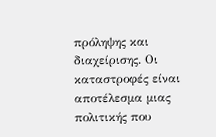πρόληψης και διαχείρισης. Οι καταστροφές είναι αποτέλεσμα μιας πολιτικής που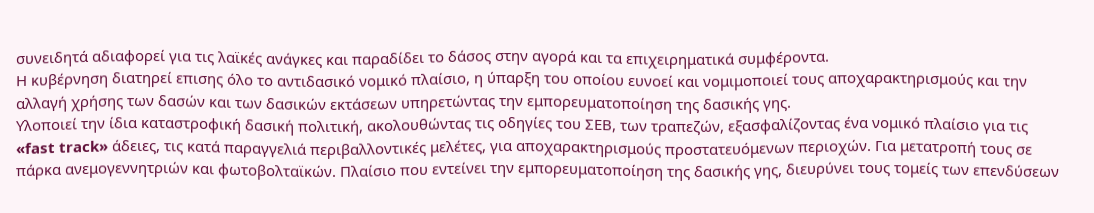συνειδητά αδιαφορεί για τις λαϊκές ανάγκες και παραδίδει το δάσος στην αγορά και τα επιχειρηματικά συμφέροντα.
Η κυβέρνηση διατηρεί επισης όλο το αντιδασικό νομικό πλαίσιο, η ύπαρξη του οποίου ευνοεί και νομιμοποιεί τους αποχαρακτηρισμούς και την αλλαγή χρήσης των δασών και των δασικών εκτάσεων υπηρετώντας την εμπορευματοποίηση της δασικής γης.
Υλοποιεί την ίδια καταστροφική δασική πολιτική, ακολουθώντας τις οδηγίες του ΣΕΒ, των τραπεζών, εξασφαλίζοντας ένα νομικό πλαίσιο για τις «fast track» άδειες, τις κατά παραγγελιά περιβαλλοντικές μελέτες, για αποχαρακτηρισμούς προστατευόμενων περιοχών. Για μετατροπή τους σε πάρκα ανεμογεννητριών και φωτοβολταϊκών. Πλαίσιο που εντείνει την εμπορευματοποίηση της δασικής γης, διευρύνει τους τομείς των επενδύσεων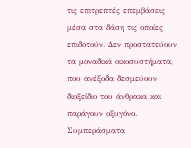τις επιτρεπτές επεμβάσεις μέσα στα δάση τις οποίες επιδοτούν. Δεν προστατεύουν τα μοναδικά οικοσυστήματα, που ανέξοδα δεσμεύουν διοξείδιο του άνθρακα και παράγουν οξυγόνο.
Συμπεράσματα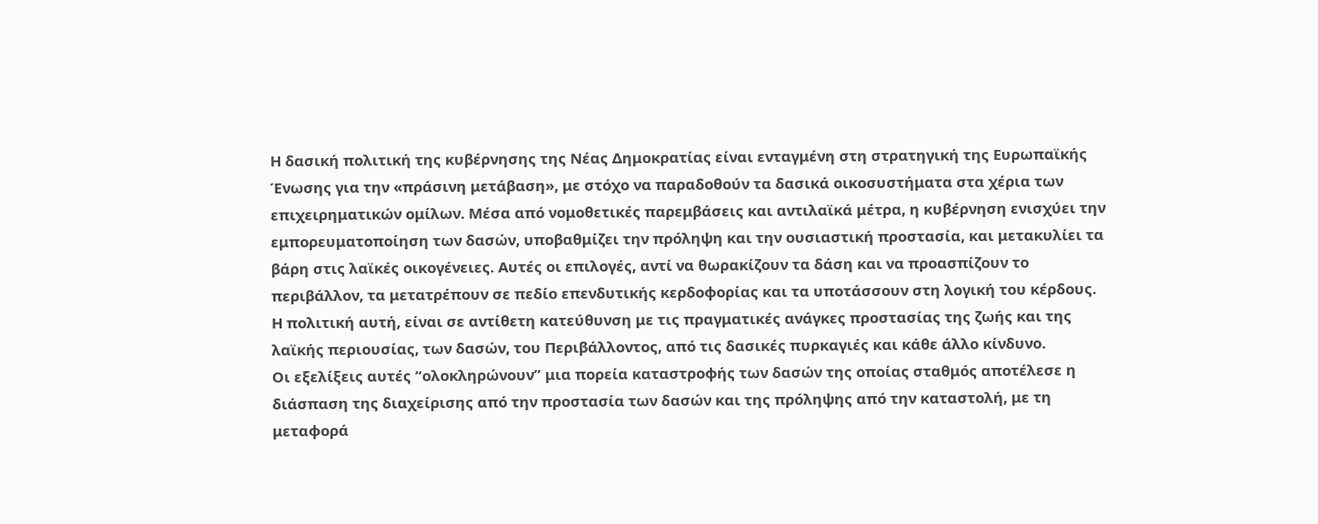Η δασική πολιτική της κυβέρνησης της Νέας Δημοκρατίας είναι ενταγμένη στη στρατηγική της Ευρωπαϊκής Ένωσης για την «πράσινη μετάβαση», με στόχο να παραδοθούν τα δασικά οικοσυστήματα στα χέρια των επιχειρηματικών ομίλων. Μέσα από νομοθετικές παρεμβάσεις και αντιλαϊκά μέτρα, η κυβέρνηση ενισχύει την εμπορευματοποίηση των δασών, υποβαθμίζει την πρόληψη και την ουσιαστική προστασία, και μετακυλίει τα βάρη στις λαϊκές οικογένειες. Αυτές οι επιλογές, αντί να θωρακίζουν τα δάση και να προασπίζουν το περιβάλλον, τα μετατρέπουν σε πεδίο επενδυτικής κερδοφορίας και τα υποτάσσουν στη λογική του κέρδους.
Η πολιτική αυτή, είναι σε αντίθετη κατεύθυνση με τις πραγματικές ανάγκες προστασίας της ζωής και της λαϊκής περιουσίας, των δασών, του Περιβάλλοντος, από τις δασικές πυρκαγιές και κάθε άλλο κίνδυνο.
Οι εξελίξεις αυτές “ολοκληρώνουν” μια πορεία καταστροφής των δασών της οποίας σταθμός αποτέλεσε η διάσπαση της διαχείρισης από την προστασία των δασών και της πρόληψης από την καταστολή, με τη μεταφορά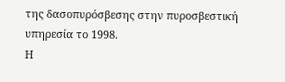της δασοπυρόσβεσης στην πυροσβεστική υπηρεσία το 1998.
Η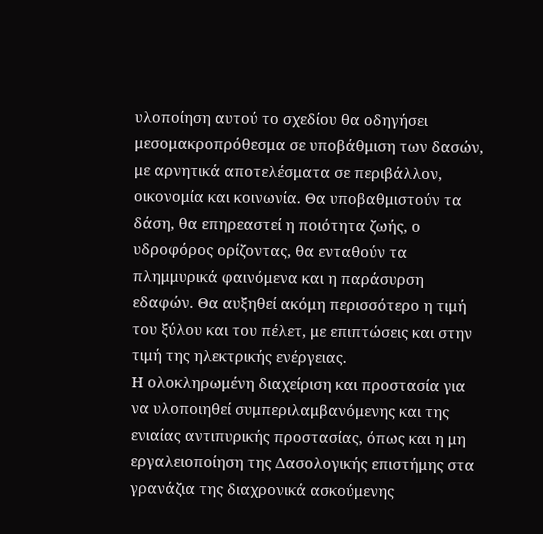υλοποίηση αυτού το σχεδίου θα οδηγήσει μεσομακροπρόθεσμα σε υποβάθμιση των δασών, με αρνητικά αποτελέσματα σε περιβάλλον, οικονομία και κοινωνία. Θα υποβαθμιστούν τα δάση, θα επηρεαστεί η ποιότητα ζωής, ο υδροφόρος ορίζοντας, θα ενταθούν τα πλημμυρικά φαινόμενα και η παράσυρση εδαφών. Θα αυξηθεί ακόμη περισσότερο η τιμή του ξύλου και του πέλετ, με επιπτώσεις και στην τιμή της ηλεκτρικής ενέργειας.
Η ολοκληρωμένη διαχείριση και προστασία για να υλοποιηθεί συμπεριλαμβανόμενης και της ενιαίας αντιπυρικής προστασίας, όπως και η μη εργαλειοποίηση της Δασολογικής επιστήμης στα γρανάζια της διαχρονικά ασκούμενης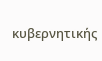κυβερνητικής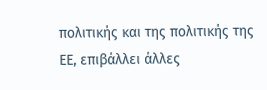πολιτικής και της πολιτικής της ΕΕ, επιβάλλει άλλες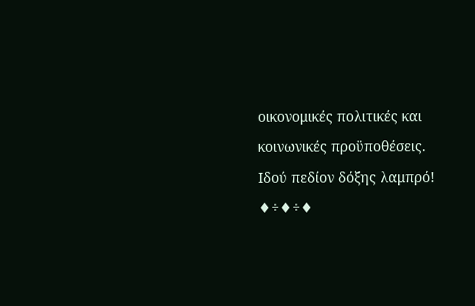οικονομικές πολιτικές και κοινωνικές προϋποθέσεις. Ιδού πεδίον δόξης λαμπρό!
♦÷♦÷♦